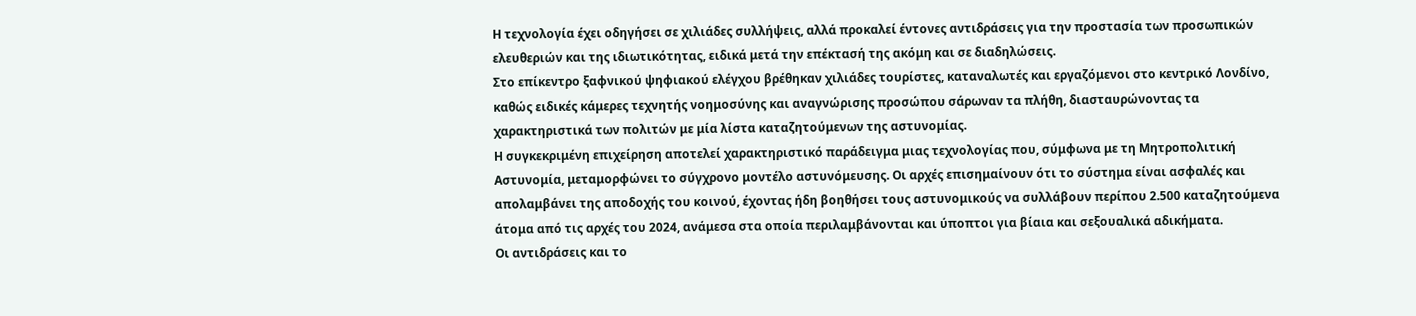Η τεχνολογία έχει οδηγήσει σε χιλιάδες συλλήψεις, αλλά προκαλεί έντονες αντιδράσεις για την προστασία των προσωπικών ελευθεριών και της ιδιωτικότητας, ειδικά μετά την επέκτασή της ακόμη και σε διαδηλώσεις.
Στο επίκεντρο ξαφνικού ψηφιακού ελέγχου βρέθηκαν χιλιάδες τουρίστες, καταναλωτές και εργαζόμενοι στο κεντρικό Λονδίνο, καθώς ειδικές κάμερες τεχνητής νοημοσύνης και αναγνώρισης προσώπου σάρωναν τα πλήθη, διασταυρώνοντας τα χαρακτηριστικά των πολιτών με μία λίστα καταζητούμενων της αστυνομίας.
Η συγκεκριμένη επιχείρηση αποτελεί χαρακτηριστικό παράδειγμα μιας τεχνολογίας που, σύμφωνα με τη Μητροπολιτική Αστυνομία, μεταμορφώνει το σύγχρονο μοντέλο αστυνόμευσης. Οι αρχές επισημαίνουν ότι το σύστημα είναι ασφαλές και απολαμβάνει της αποδοχής του κοινού, έχοντας ήδη βοηθήσει τους αστυνομικούς να συλλάβουν περίπου 2.500 καταζητούμενα άτομα από τις αρχές του 2024, ανάμεσα στα οποία περιλαμβάνονται και ύποπτοι για βίαια και σεξουαλικά αδικήματα.
Οι αντιδράσεις και το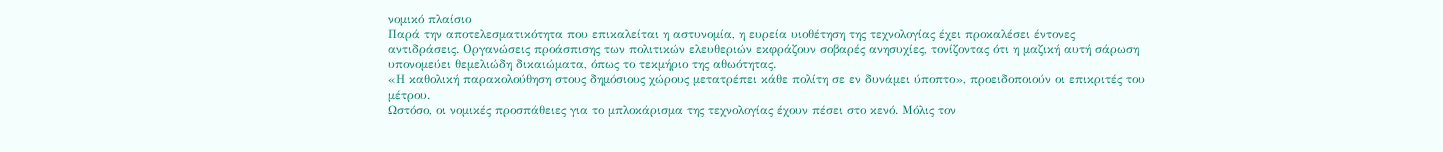νομικό πλαίσιο
Παρά την αποτελεσματικότητα που επικαλείται η αστυνομία, η ευρεία υιοθέτηση της τεχνολογίας έχει προκαλέσει έντονες αντιδράσεις. Οργανώσεις προάσπισης των πολιτικών ελευθεριών εκφράζουν σοβαρές ανησυχίες, τονίζοντας ότι η μαζική αυτή σάρωση υπονομεύει θεμελιώδη δικαιώματα, όπως το τεκμήριο της αθωότητας.
«Η καθολική παρακολούθηση στους δημόσιους χώρους μετατρέπει κάθε πολίτη σε εν δυνάμει ύποπτο», προειδοποιούν οι επικριτές του μέτρου.
Ωστόσο, οι νομικές προσπάθειες για το μπλοκάρισμα της τεχνολογίας έχουν πέσει στο κενό. Μόλις τον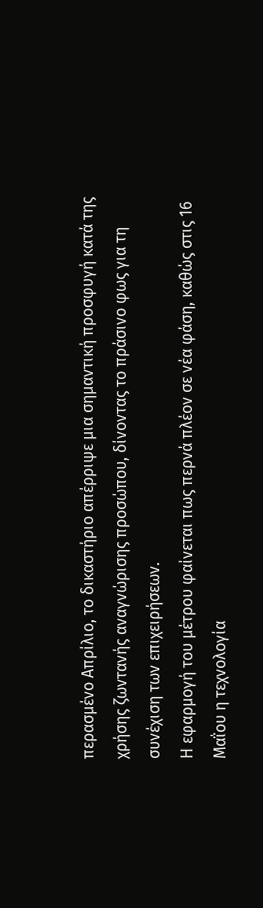περασμένο Απρίλιο, το δικαστήριο απέρριψε μια σημαντική προσφυγή κατά της χρήσης ζωντανής αναγνώρισης προσώπου, δίνοντας το πράσινο φως για τη συνέχιση των επιχειρήσεων.
Η εφαρμογή του μέτρου φαίνεται πως περνά πλέον σε νέα φάση, καθώς στις 16 Μαΐου η τεχνολογία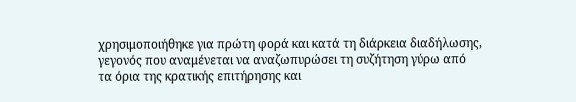χρησιμοποιήθηκε για πρώτη φορά και κατά τη διάρκεια διαδήλωσης, γεγονός που αναμένεται να αναζωπυρώσει τη συζήτηση γύρω από τα όρια της κρατικής επιτήρησης και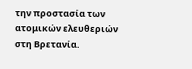την προστασία των ατομικών ελευθεριών στη Βρετανία.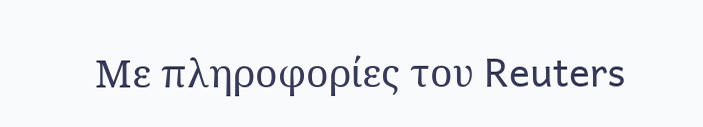Με πληροφορίες του Reuters